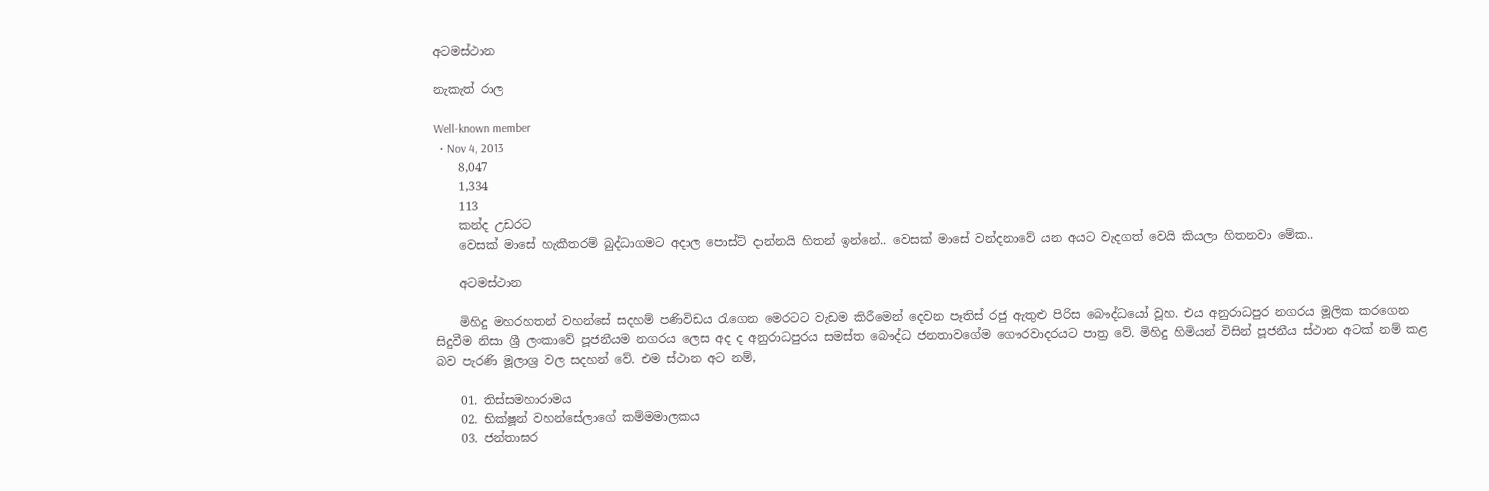අටමස්ථාන

නැකැත් රාල

Well-known member
  • Nov 4, 2013
    8,047
    1,334
    113
    කන්ද උඩරට
    වෙසක් මාසේ හැකීතරම් බුද්ධාගමට අදාල පොස්ට් දාන්නයි හිතන් ඉන්නේ.. වෙසක් මාසේ වන්දනාවේ යන අයට වැදගත් වෙයි කියලා හිතනවා මේක..

    අටමස්ථාන

    මිහිදු මහරහතන් වහන්සේ සදහම් පණිවිඩය රැගෙන මෙරටට වැඩම කිරීමෙන් දෙවන පෑතිස් රජු ඇතුළු පිරිස බෞද්ධයෝ වූහ. එය අනුරාධපුර නගරය මූලික කරගෙන සිදුවීම නිසා ශ්‍රී ලංකාවේ පූජනීයම නගරය ලෙස අද ද අනුරාධපුරය සමස්ත බෞද්ධ ජනතාවගේම ගෞරවාදරයට පාත්‍ර වේ. මිහිදු හිමියන් විසින් පූජනීය ස්ථාන අටක් නම් කළ බව පැරණි මූලාශ්‍ර වල සදහන් වේ. එම ස්ථාන අට නම්,

    01. තිස්සමහාරාමය
    02. භික්ෂූන් වහන්සේලාගේ කම්මමාලකය
    03. ජන්තාඝර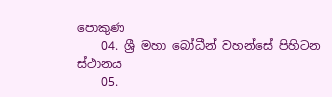පොකුණ
    04. ශ්‍රී මහා බෝධීන් වහන්සේ පිහිටන ස්ථානය
    05.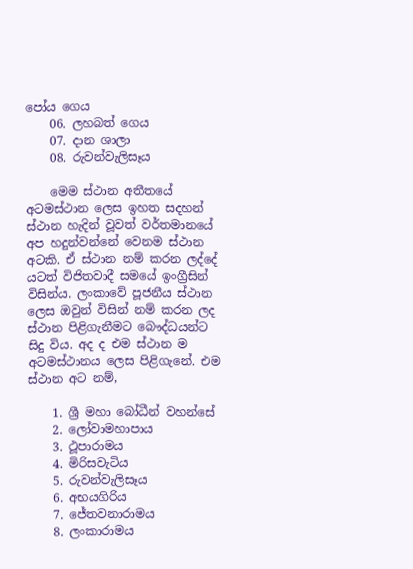පෝය ගෙය
    06. ලහබත් ගෙය
    07. දාන ශාලා
    08. රුවන්වැලිසෑය

    මෙම ස්ථාන අතීතයේ අටමස්ථාන ලෙස ඉහත සදහන් ස්ථාන හැදින් වූවත් වර්තමානයේ අප හදුන්වන්නේ වෙනම ස්ථාන අටකි. ඒ ස්ථාන නම් කරන ලද්දේ යටත් විජිතවාදී සමයේ ඉංග්‍රීසින් විසින්ය. ලංකාවේ පූජනීය ස්ථාන ලෙස ඔවුන් විසින් නම් කරන ලද ස්ථාන පිළිගැනීමට බෞද්ධයන්ට සිදු විය. අද ද එම ස්ථාන ම අටමස්ථානය ලෙස පිළිගැනේ. එම ස්ථාන අට නම්,

    1. ශ්‍රී මහා බෝධීන් වහන්සේ
    2. ලෝවාමහාපාය
    3. ථූපාරාමය
    4. මිරිසවැටිය
    5. රුවන්වැලිසෑය
    6. අභයගිරිය
    7. ජේතවනාරාමය
    8. ලංකාරාමය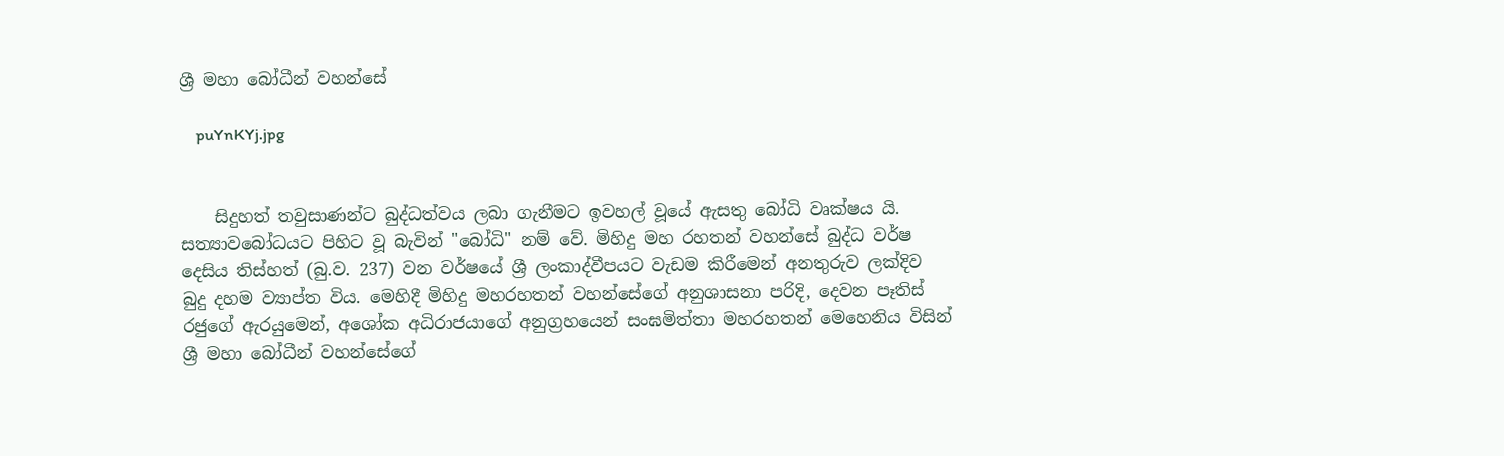ශ්‍රී මහා බෝධීන් වහන්සේ

    puYnKYj.jpg


    සිදුහත් තවුසාණන්ට බුද්ධත්වය ලබා ගැනීමට ඉවහල් වූයේ ඇසතු බෝධි වෘක්ෂය යි. සත්‍යාවබෝධයට පිහිට වූ බැවින් "බෝධි" නම් වේ. මිහිදු මහ රහතන් වහන්සේ බුද්ධ වර්ෂ දෙසිය තිස්හත් (බු.ව. 237) වන වර්ෂයේ ශ්‍රී ලංකාද්වීපයට වැඩම කිරීමෙන් අනතුරුව ලක්දිව බුදු දහම ව්‍යාප්ත විය. මෙහිදී මිහිදු මහරහතන් වහන්සේගේ අනුශාසනා පරිදි, දෙවන පෑතිස් රජුගේ ඇරයුමෙන්, අශෝක අධිරාජයාගේ අනුග්‍රහයෙන් සංඝමිත්තා මහරහතන් මෙහෙනිය විසින් ශ්‍රී මහා බෝධීන් වහන්සේගේ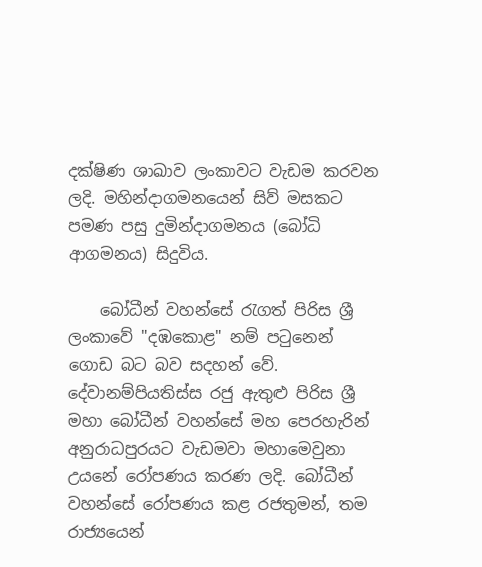දක්ෂිණ ශාඛාව ලංකාවට වැඩම කරවන ලදි. මහින්දාගමනයෙන් සිව් මසකට පමණ පසු දුමින්දාගමනය (බෝධි ආගමනය) සිදුවිය.

    බෝධීන් වහන්සේ රැගත් පිරිස ශ්‍රී ලංකාවේ "දඹකොළ" නම් පටුනෙන් ගොඩ බට බව සදහන් වේ. දේවානම්පියතිස්ස රජු ඇතුළු පිරිස ශ්‍රී මහා බෝධීන් වහන්සේ මහ පෙරහැරින් අනුරාධපුරයට වැඩමවා මහාමෙවුනා උයනේ රෝපණය කරණ ලදි. බෝධීන් වහන්සේ රෝපණය කළ රජතුමන්, තම රාජ්‍යයෙන්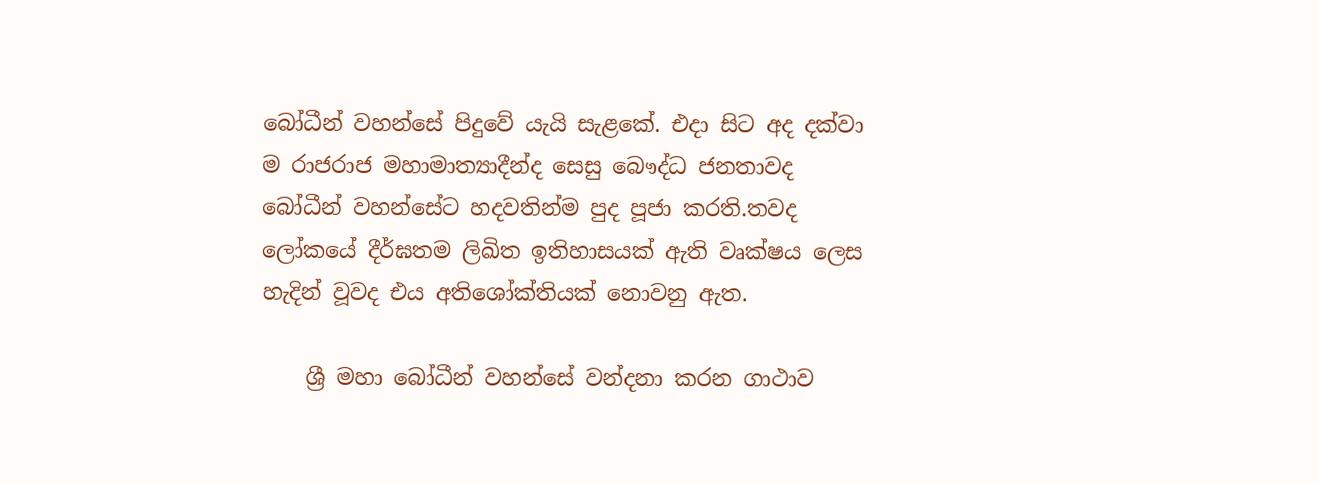බෝධීන් වහන්සේ පිදුවේ යැයි සැළකේ. එදා සිට අද දක්වා ම රාජරාජ මහාමාත්‍යාදීන්ද සෙසු බෞද්ධ ජනතාවද බෝධීන් වහන්සේට හදවතින්ම පුද පූජා කරති.තවද ලෝකයේ දීර්ඝතම ලිඛිත ඉතිහාසයක් ඇති වෘක්ෂය ලෙස හැදින් වූවද එය අතිශෝක්තියක් නොවනු ඇත.

    ශ්‍රී මහා බෝධීන් වහන්සේ වන්දනා කරන ගාථාව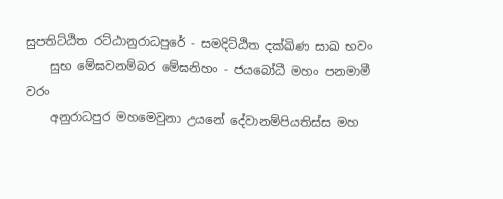සුපතිට්ඨිත රට්ඨානුරාධපුරේ - සමදිට්ඨිත දක්ඛිණ සාඛ භවං
    සුභ මේඝවනම්බර මේඝනිහං - ජයබෝධී මහං පනමාමී වරං
    අනුරාධපුර මහමෙවුනා උයනේ දේවානම්පියතිස්ස මහ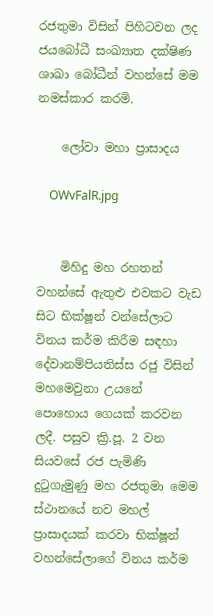රජතුමා විසින් පිහිටවන ලද ජයබෝධී සංඛ්‍යාත දක්ෂිණ ශාඛා බෝධීන් වහන්සේ මම නමස්කාර කරමි.

    ලෝවා මහා ප්‍රාසාදය

    OWvFalR.jpg


    මිහිදු මහ රහතන් වහන්සේ ඇතුළු එවකට වැඩ සිට භික්ෂූන් වන්සේලාට විනය කර්ම කිරීම සඳහා දේවානම්පියතිස්ස රජු විසින් මහමෙවුනා උයනේ පොහොය ගෙයක් කරවන ලදී. පසුව ක්‍රි.පූ. 2 වන සියවසේ රජ පැමිණි දුටුගැමුණු මහ රජතුමා මෙම ස්ථානයේ නව මහල් ප්‍රාසාදයක් කරවා භික්ෂූන් වහන්සේලාගේ විනය කර්ම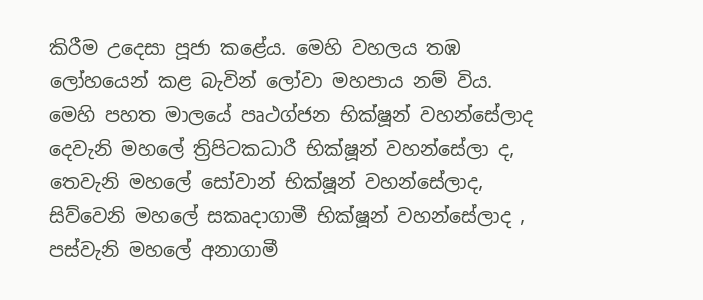කිරීම උදෙසා පූජා කළේය. මෙහි වහලය තඹ ලෝහයෙන් කළ බැවින් ලෝවා මහපාය නම් විය. මෙහි පහත මාලයේ පෘථග්ජන භික්ෂූන් වහන්සේලාද දෙවැනි මහලේ ත්‍රිපිටකධාරී භික්ෂූන් වහන්සේලා ද, තෙවැනි මහලේ සෝවාන් භික්ෂූන් වහන්සේලාද, සිව්වෙනි මහලේ සකෘදාගාමී භික්ෂූන් වහන්සේලාද , පස්වැනි මහලේ අනාගාමී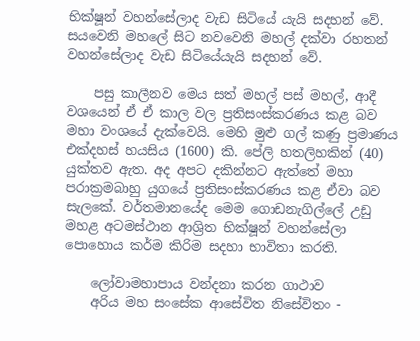භික්ෂූන් වහන්සේලාද වැඩ සිටියේ යැයි සදහන් වේ. සයවෙනි මහලේ සිට නවවෙනි මහල් දක්වා රහතන් වහන්සේලාද වැඩ සිටියේයැයි සදහන් වේ.

    පසු කාලීනව මෙය සත් මහල් පස් මහල්, ආදී වශයෙන් ඒ ඒ කාල වල ප්‍රතිසංස්කරණය කළ බව මහා වංශයේ දැක්වෙයි. මෙහි මුළු ගල් කණු ප්‍රමාණය එක්දහස් හයසිය (1600) කි. පේලි හතලිහකින් (40) යුක්තව ඇත. අද අපට දකින්නට ඇත්තේ මහා පරාක්‍රමබාහු යුගයේ ප්‍රතිසංස්කරණය කළ ඒවා බව සැලකේ. වර්තමානයේද මෙම ගොඩනැගිල්ලේ උඩු මහළ අටමස්ථාන ආශ්‍රිත භික්ෂූන් වහන්සේලා පොහොය කර්ම කිරිම සදහා භාවිතා කරති.

    ලෝවාමහාපාය වන්දනා කරන ගාථාව
    අරිය මහ සංසේක ආසේවිත නිසේවිතං -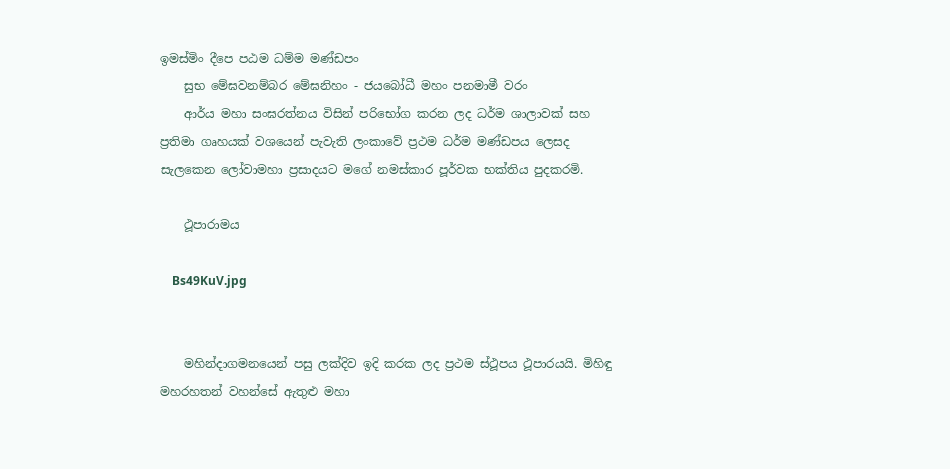ඉමස්මිං දීපෙ පඨම ධම්ම මණ්ඩපං
    සුභ මේඝවනම්බර මේඝනිහං - ජයබෝධී මහං පනමාමී වරං
    ආර්ය මහා සංඝරත්නය විසින් පරිභෝග කරන ලද ධර්ම ශාලාවක් සහ ප්‍රතිමා ගෘහයක් වශයෙන් පැවැති ලංකාවේ ප්‍රථම ධර්ම මණ්ඩපය ලෙසද සැලකෙන ලෝවාමහා ප්‍රසාදයට මගේ නමස්කාර පූර්වක භක්තිය පුදකරමි.

    ථූපාරාමය

    Bs49KuV.jpg


    මහින්දාගමනයෙන් පසු ලක්දිව ඉදි කරක ලද ප්‍රථම ස්ථූපය ථූපාරයයි. මිහිඳු මහරහතන් වහන්සේ ඇතුළු මහා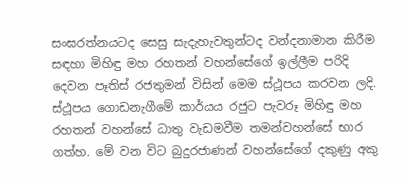සංඝරත්නයටද සෙසු සැදැහැවතුන්ටද වන්දනාමාන කිරීම සඳහා මිහිඳු මහ රහතන් වහන්සේගේ ඉල්ලීම පරිදි දෙවන පෑතිස් රජතුමන් විසින් මෙම ස්ථූපය කරවන ලදි. ස්ථූපය ගොඩනැගීමේ කාර්යය රජුට පැවරූ මිහිඳු මහ රහතන් වහන්සේ ධාතු වැඩමවීම තමන්වහන්සේ භාර ගත්හ. මේ වන විට බුදුරජාණන් වහන්සේගේ දකුණු අකු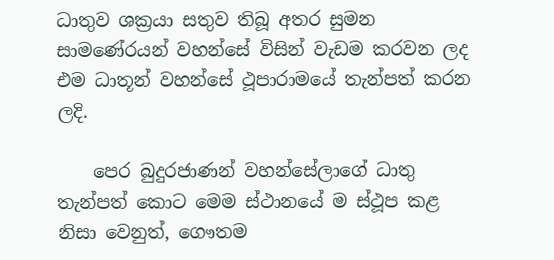ධාතුව ශක්‍රයා සතුව තිබූ අතර සුමන සාමණේරයන් වහන්සේ විසින් වැඩම කරවන ලද එම ධාතූන් වහන්සේ ථූපාරාමයේ තැන්පත් කරන ලදි.

    පෙර බුදුරජාණන් වහන්සේලාගේ ධාතු තැන්පත් කොට මෙම ස්ථානයේ ම ස්ථූප කළ නිසා වෙනුත්, ගෞතම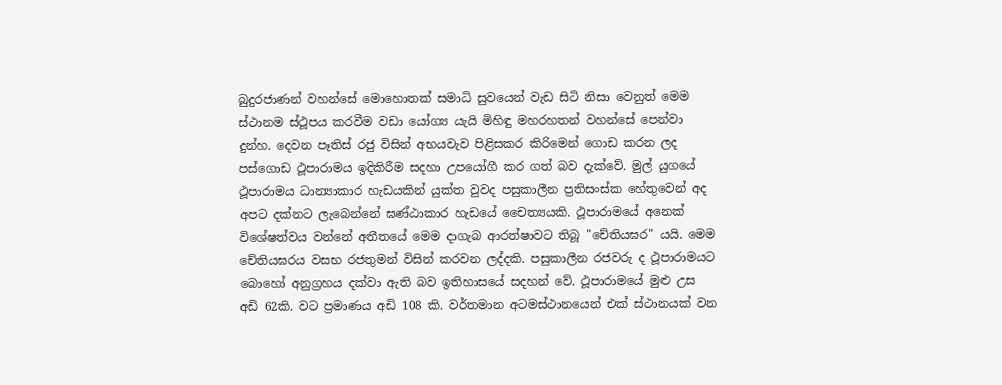බුදුරජාණන් වහන්සේ මොහොතක් සමාධි සුවයෙන් වැඩ සිටි නිසා වෙනුත් මෙම ස්ථානම ස්ථූපය කරවීම වඩා යෝග්‍ය යැයි මිහිඳු මහරහතන් වහන්සේ පෙන්වා දුන්හ. දෙවන පෑතිස් රජු විසින් අභයවැව පිළිසකර කිරිමෙන් ගොඩ කරන ලද පස්ගොඩ ථූපාරාමය ඉදිකිරීම සදහා උපයෝගී කර ගත් බව දැක්වේ. මුල් යුගයේ ථූපාරාමය ධාන්‍යාකාර හැඩයකින් යුක්ත වුවද පසුකාලීන ප්‍රතිසංස්ක හේතුවෙන් අද අපට දක්නට ලැබෙන්නේ ඝණ්ඨාකාර හැඩයේ චෛත්‍යයකි. ථූපාරාමයේ අනෙක් විශේෂත්වය වන්නේ අතීතයේ මෙම දාගැබ ආරත්ෂාවට තිබූ "චේතියඝර" යයි. මෙම චේතියඝරය වසභ රජතුමන් විසින් කරවන ලද්දකි. පසුකාලීන රජවරු ද ථූපාරාමයට බොහෝ අනුග්‍රහය දක්වා ඇති බව ඉතිහාසයේ සදහන් වේ. ථූපාරාමයේ මුළු උස අඩි 62කි. වට ප්‍රමාණය අඩි 108 කි. වර්තමාන අටමස්ථානයෙන් එක් ස්ථානයක් වන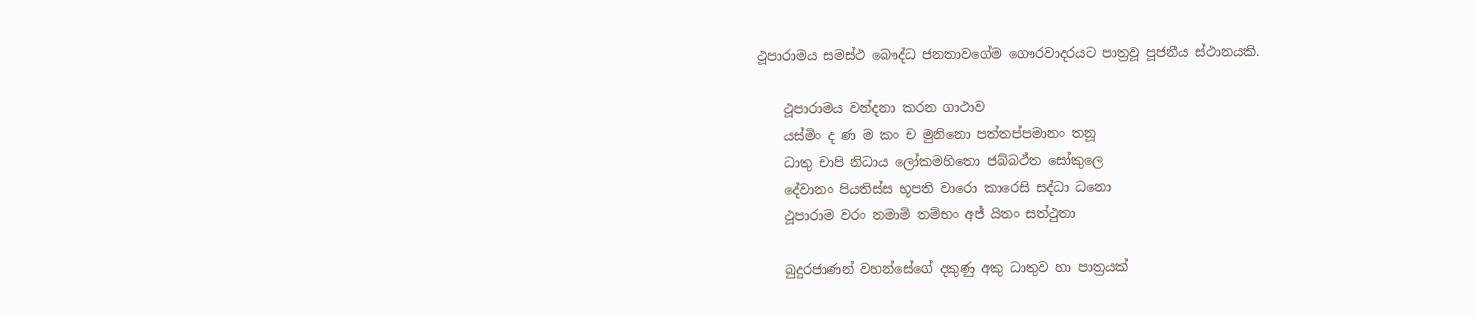ථූපාරාමය සමස්ථ බෞද්ධ ජනතාවගේම ගෞරවාදරයට පාත්‍රවූ පූජනීය ස්ථානයකි.

    ථූපාරාමය වන්දනා කරන ගාථාව
    යස්මිං ද ණ ම කං ච මුනිනො පත්තප්පමානං තනූ
    ධාතු චාපි නිධාය ලෝකමහිතො ජබ්බථ්ත සෝකුලෙ
    දේවානං පියතිස්ස භූපති වාරො කාරෙසි සද්ධා ධනො
    ථූපාරාම වරං නමාමි තම්භං අජ් යිතං සත්ථුතා

    බුදුරජාණන් වහන්සේගේ දකුණු අකු ධාතුව හා පාත්‍රයක්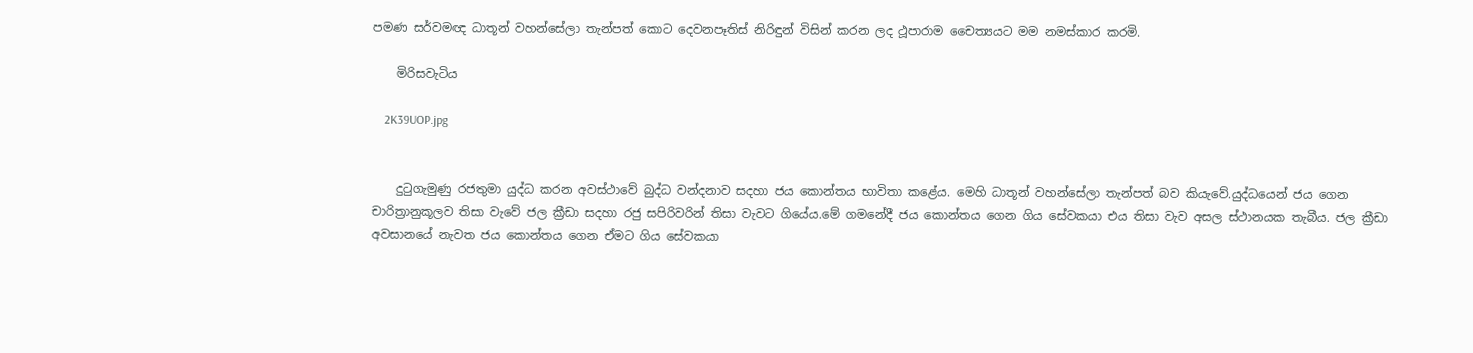පමණ සර්වමඥ ධාතූන් වහන්සේලා තැන්පත් කොට දෙවනපෑතිස් නිරිඳුන් විසින් කරන ලද ථූපාරාම චෛත්‍යයට මම නමස්කාර කරමි.

    මිරිසවැටිය

    2K39UOP.jpg


    දුටුගැමුණු රජතුමා යුද්ධ කරන අවස්ථාවේ බුද්ධ වන්දනාව සදහා ජය කොන්තය භාවිතා කළේය. මෙහි ධාතූන් වහන්සේලා තැන්පත් බව කියැවේ.යුද්ධයෙන් ජය ගෙන චාරිත්‍රානුකූලව තිසා වැවේ ජල ක්‍රීඩා සදහා රජු සපිරිවරින් තිසා වැවට ගියේය.මේ ගමනේදී ජය කොන්තය ගෙන ගිය සේවකයා එය තිසා වැව අසල ස්ථානයක තැබීය. ජල ක්‍රීඩා අවසානයේ නැවත ජය කොන්තය ගෙන ඒමට ගිය සේවකයා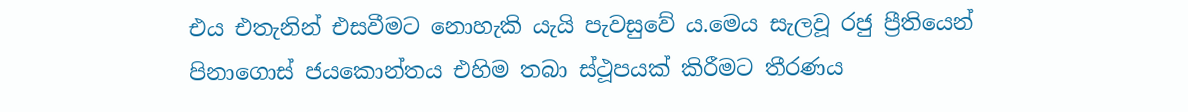එය එතැනින් එසවීමට නොහැකි යැයි පැවසුවේ ය.මෙය සැලවූ රජු ප්‍රීතියෙන් පිනාගොස් ජයකොන්තය එහිම තබා ස්ථූපයක් කිරීමට තීරණය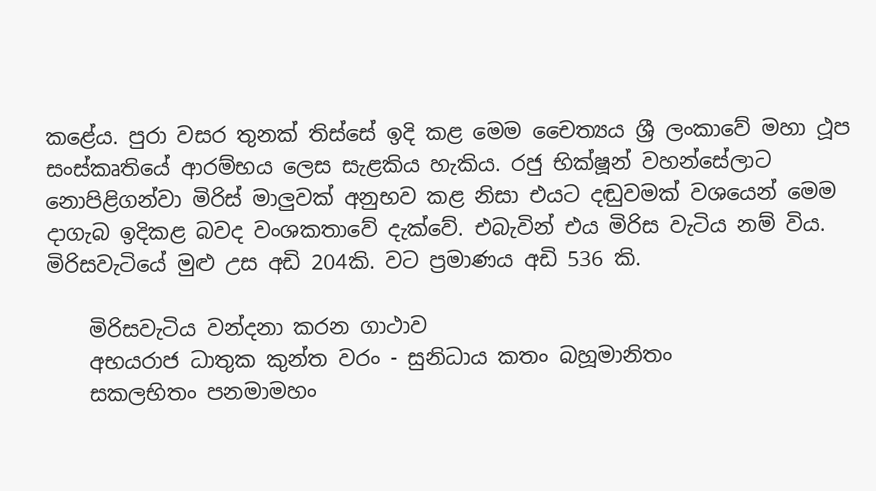කළේය. පුරා වසර තුනක් තිස්සේ ඉදි කළ මෙම චෛත්‍යය ශ්‍රී ලංකාවේ මහා ථූප සංස්කෘතියේ ආරම්භය ලෙස සැළකිය හැකිය. රජු භික්ෂූන් වහන්සේලාට නොපිළිගන්වා මිරිස් මාලුවක් අනුභව කළ නිසා එයට දඬුවමක් වශයෙන් මෙම දාගැබ ඉදිකළ බවද වංශකතාවේ දැක්වේ. එබැවින් එය මිරිස වැටිය නම් විය. මිරිසවැටියේ මුළු උස අඩි 204කි. වට ප්‍රමාණය අඩි 536 කි.

    මිරිසවැටිය වන්දනා කරන ගාථාව
    අභයරාජ ධාතුක කුන්ත වරං - සුනිධාය කතං බහූමානිතං
    සකලභිතං පනමාමහං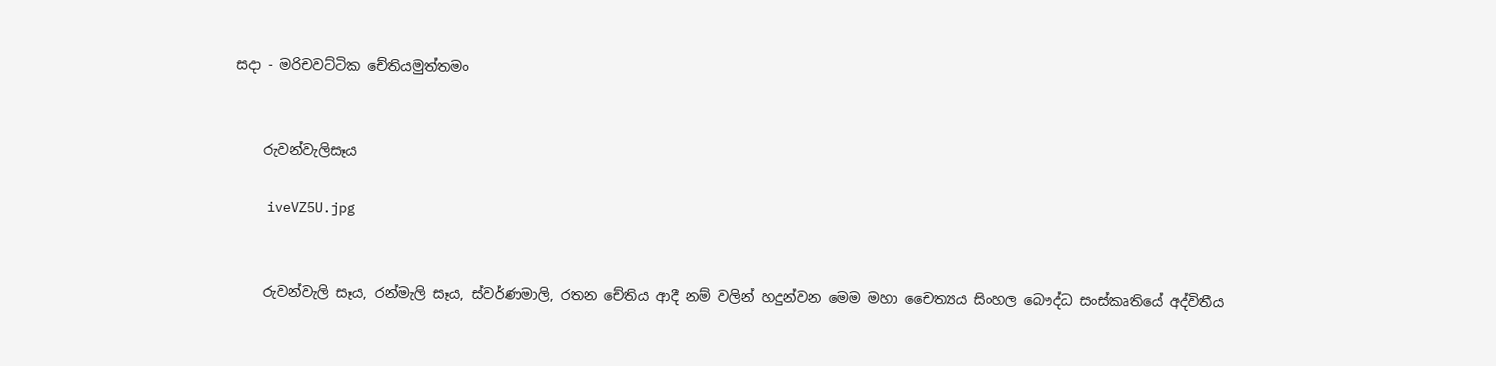සදා - මරිචවට්ටික චේතියමුත්තමං


    රුවන්වැලිසෑය

    iveVZ5U.jpg


    රුවන්වැලි සෑය, රන්මැලි සෑය, ස්වර්ණමාලි, රතන චේතිය ආදී නම් වලින් හදුන්වන මෙම මහා චෛත්‍යය සිංහල බෞද්ධ සංස්කෘතියේ අද්විතීය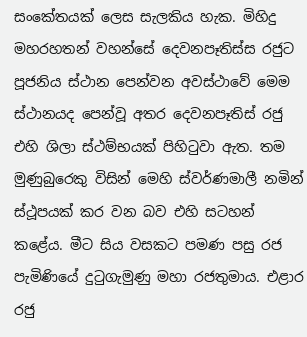සංකේතයක් ලෙස සැලකිය හැක. මිහිදු මහරහතන් වහන්සේ දෙවනපෑතිස්ස රජුට පූජනිය ස්ථාන පෙන්වන අවස්ථාවේ මෙම ස්ථානයද පෙන්වූ අතර දෙවනපෑතිස් රජු එහි ශිලා ස්ථම්භයක් පිහිටුවා ඇත. තම මුණුබුරෙකු විසින් මෙහි ස්වර්ණමාලී නමින් ස්ථූපයක් කර වන බව එහි සටහන් කළේය. මීට සිය වසකට පමණ පසු රජ පැමිණියේ දුටුගැමුණු මහා රජතුමාය. එළාර රජු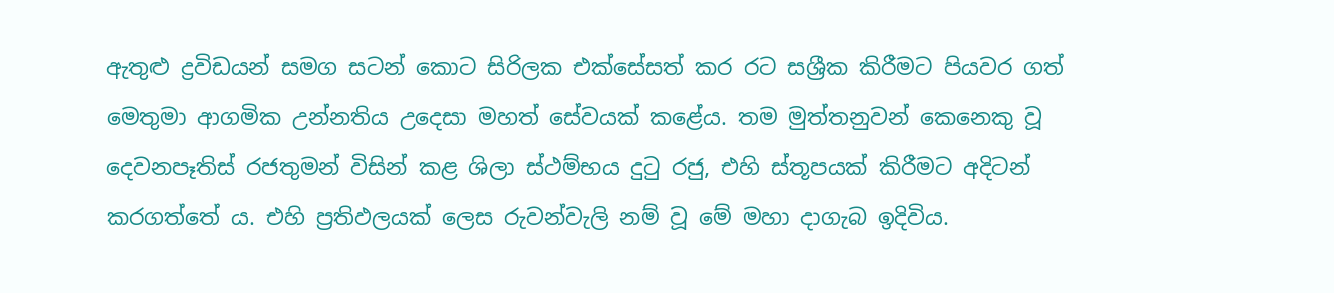ඇතුළු ද්‍රවිඩයන් සමග සටන් කොට සිරිලක එක්සේසත් කර රට සශ්‍රීක කිරීමට පියවර ගත් මෙතුමා ආගමික උන්නතිය උදෙසා මහත් සේවයක් කළේය. තම මුත්තනුවන් කෙනෙකු වූ දෙවනපෑතිස් රජතුමන් විසින් කළ ශිලා ස්ථම්භය දුටු රජු, එහි ස්තූපයක් කිරීමට අදිටන් කරගත්තේ ය. එහි ප්‍රතිඵලයක් ලෙස රුවන්වැලි නම් වූ මේ මහා දාගැබ ඉදිවිය.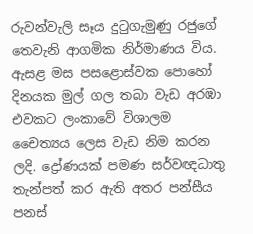රුවන්වැලි සෑය දුටුගැමුණු රජුගේ තෙවැනි ආගමික නිර්මාණය විය. ඇසළ මස පසළොස්වක පොහෝ දිනයක මුල් ගල තබා වැඩ අරඹා එවකට ලංකාවේ විශාලම චෛත්‍යය ලෙස වැඩ නිම කරන ලදි. ද්‍රෝණයක් පමණ සර්වඥධාතු තැන්පත් කර ඇති අතර පන්සීය පනස්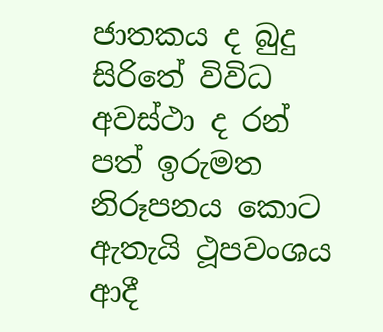ජාතකය ද බුදු සිරිතේ විවිධ අවස්ථා ද රන් පත් ඉරුමත නිරූපනය කොට ඇතැයි ථූපවංශය ආදී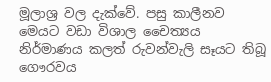මූලාශ්‍ර වල දැක්වේ. පසු කාලීනව මෙයට වඩා විශාල චෛත්‍යය නිර්මාණය කලත් රුවන්වැලි සෑයට තිබූ ගෞරවය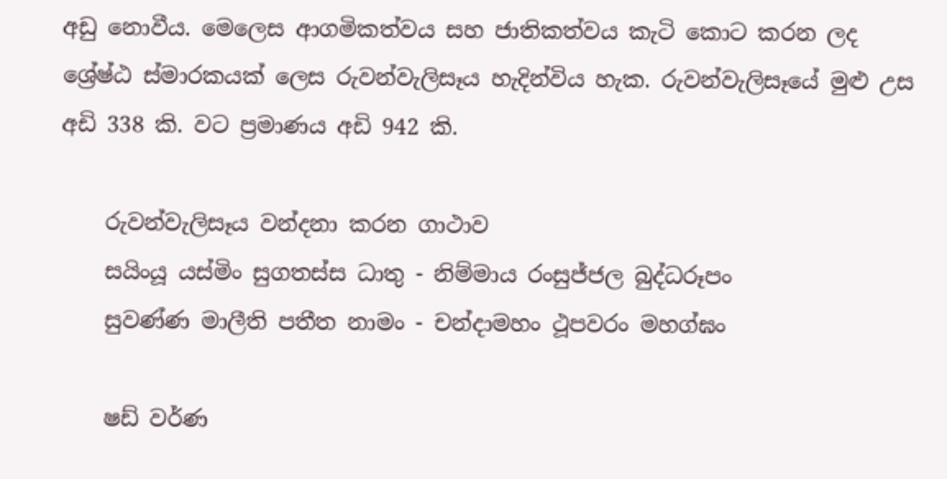අඩු නොවීය. මෙලෙස ආගමිකත්වය සහ ජාතිකත්වය කැටි කොට කරන ලද ශ්‍රේෂ්ඨ ස්මාරකයක් ලෙස රුවන්වැලිසෑය හැදින්විය හැක. රුවන්වැලිසෑයේ මුළු උස අඩි 338 කි. වට ප්‍රමාණය අඩි 942 කි.

    රුවන්වැලිසෑය වන්දනා කරන ගාථාව
    සයිංයූ යස්මිං සුගතස්ස ධාතු - නිම්මාය රංසුජ්ජල බුද්ධරූපං
    සුවණ්ණ මාලීති පතීත නාමං - චන්දාමහං ථූපවරං මහග්ඝං

    ෂඩ් වර්ණ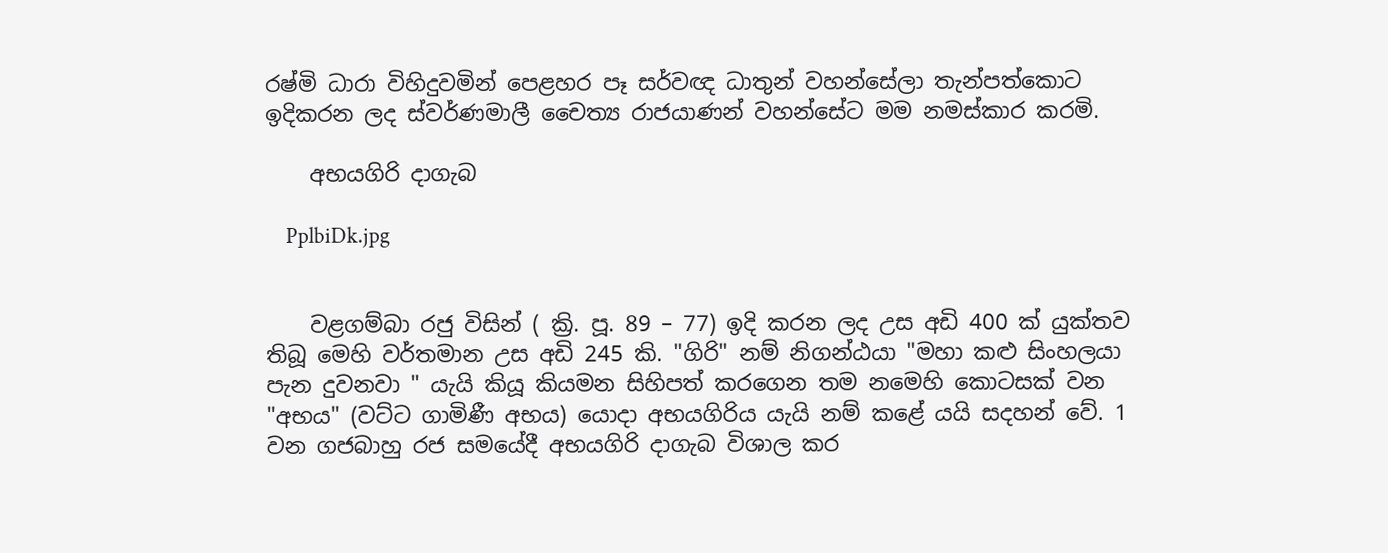රෂ්මි ධාරා විහිදුවමින් පෙළහර පෑ සර්වඥ ධාතුන් වහන්සේලා තැන්පත්කොට ඉදිකරන ලද ස්වර්ණමාලී චෛත්‍ය රාජයාණන් වහන්සේට මම නමස්කාර කරමි.

    අභයගිරි දාගැබ

    PplbiDk.jpg


    වළගම්බා රජු විසින් ( ක්‍රි. පූ. 89 – 77) ඉදි කරන ලද උස අඩි 400 ක් යුක්තව තිබූ මෙහි වර්තමාන උස අඩි 245 කි. "ගිරි" නම් නිගන්ඨයා "මහා කළු සිංහලයා පැන දුවනවා " යැයි කියූ කියමන සිහිපත් කරගෙන තම නමෙහි කොටසක් වන "අභය" (වට්ට ගාමිණී අභය) යොදා අභයගිරිය යැයි නම් කළේ යයි සදහන් වේ. 1 වන ගජබාහු රජ සමයේදී අභයගිරි දාගැබ විශාල කර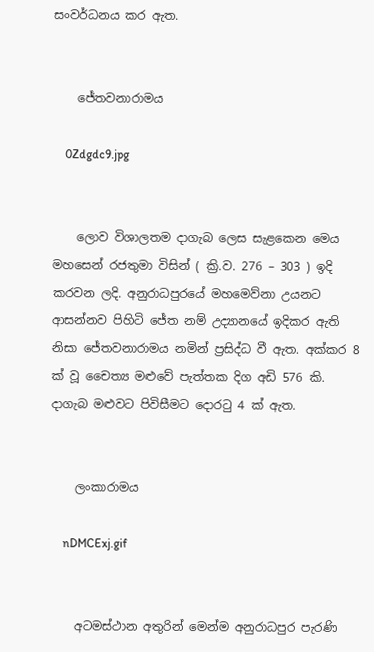සංවර්ධනය කර ඇත.


    ජේතවනාරාමය

    0Zdgdc9.jpg


    ලොව විශාලතම දාගැබ ලෙස සැළකෙන මෙය මහසෙන් රජතුමා විසින් ( ක්‍රි.ව. 276 – 303 ) ඉදි කරවන ලදි. අනුරාධපුරයේ මහමෙව්නා උයනට ආසන්නව පිහිටි ජේත නම් උද්‍යානයේ ඉදිකර ඇති නිසා ජේතවනාරාමය නමින් ප්‍රසිද්ධ වී ඇත. අක්කර 8 ක් වූ චෛත්‍ය මළුවේ පැත්තක දිග අඩි 576 කි. දාගැබ මළුවට පිවිසීමට දොරටු 4 ක් ඇත.


    ලංකාරාමය

    nDMCExj.gif


    අටමස්ථාන අතුරින් මෙන්ම අනුරාධපුර පැරණි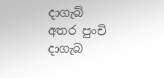දාගැබ් අතර පුංචි දාගැබ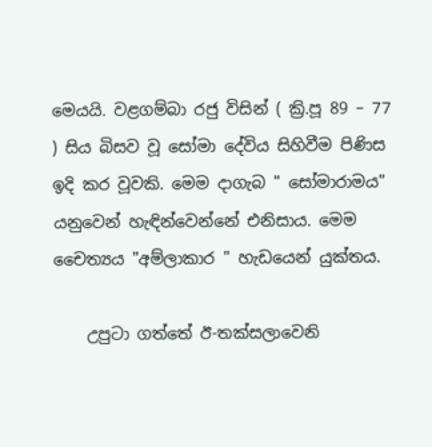මෙයයි. වළගම්බා රජු විසින් ( ක්‍රි.පූ 89 – 77 ) සිය බිසව වූ සෝමා දේවිය සිහිවීම පිණිස ඉදි කර වූවකි. මෙම දාගැබ " සෝමාරාමය" යනුවෙන් හැඳින්වෙන්නේ එනිසාය. මෙම චෛත්‍යය "අම්ලාකාර " හැඩයෙන් යුක්තය.

    උපුටා ගත්තේ ඊ-තක්සලාවෙනි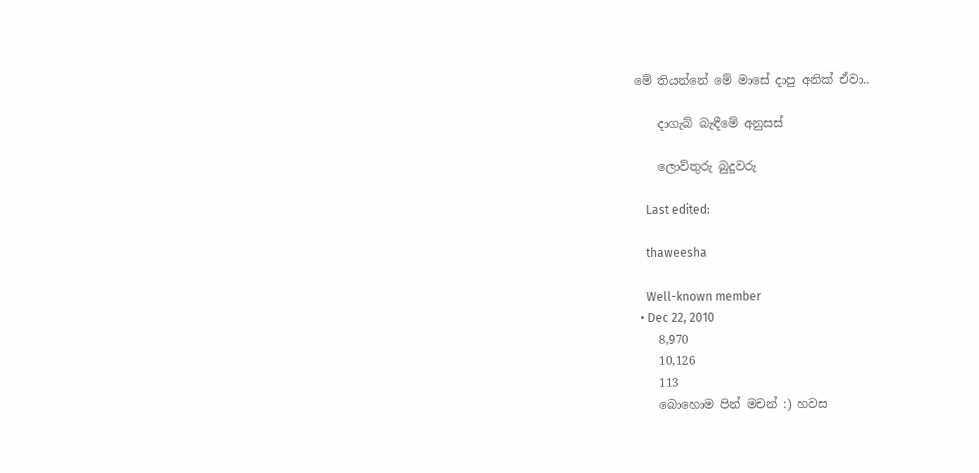මේ තියන්නේ මේ මාසේ දාපු අනික් ඒවා..

    දාගැබ් බැඳීමේ අනුසස්

    ලොව්තුරු බුදුවරු

    Last edited:

    thaweesha

    Well-known member
  • Dec 22, 2010
    8,970
    10,126
    113
    බොහොම පින් මචන් :) හවස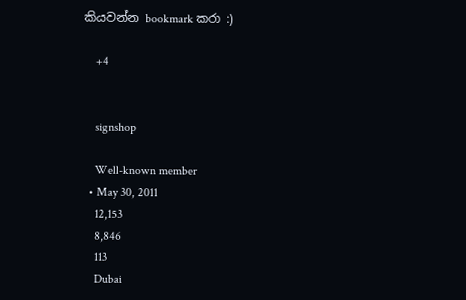කියවන්න bookmark කරා :)

    +4


    signshop

    Well-known member
  • May 30, 2011
    12,153
    8,846
    113
    Dubai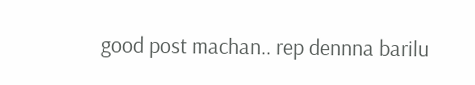good post machan.. rep dennna barilu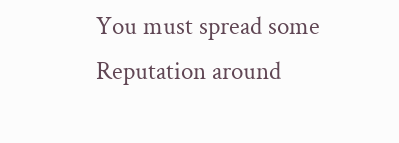You must spread some Reputation around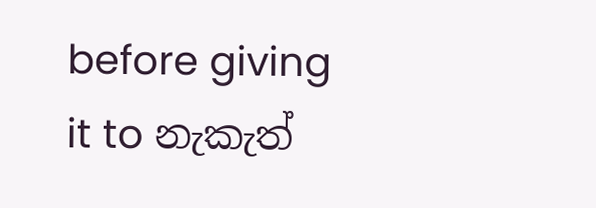before giving it to නැකැත්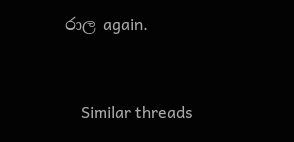රාල again.


    Similar threads